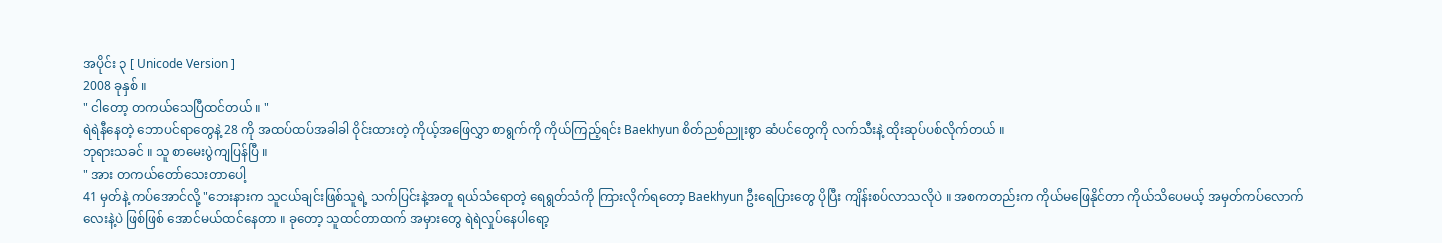အပိုင်း ၃ [ Unicode Version ]
2008 ခုနှစ် ။
" ငါတော့ တကယ်သေပြီထင်တယ် ။ "
ရဲရဲနီနေတဲ့ ဘောပင်ရာတွေနဲ့ 28 ကို အထပ်ထပ်အခါခါ ဝိုင်းထားတဲ့ ကိုယ့်အဖြေလွှာ စာရွက်ကို ကိုယ်ကြည့်ရင်း Baekhyun စိတ်ညစ်ညူးစွာ ဆံပင်တွေကို လက်သီးနဲ့ ထိုးဆုပ်ပစ်လိုက်တယ် ။
ဘုရားသခင် ။ သူ စာမေးပွဲကျပြန်ပြီ ။
" အား တကယ်တော်သေးတာပေါ့
41 မှတ်နဲ့ ကပ်အောင်လို့ "ဘေးနားက သူငယ်ချင်းဖြစ်သူရဲ့ သက်ပြင်းနဲ့အတူ ရယ်သံရောတဲ့ ရေရွတ်သံကို ကြားလိုက်ရတော့ Baekhyun ဦးရေပြားတွေ ပိုပြီး ကျိန်းစပ်လာသလိုပဲ ။ အစကတည်းက ကိုယ်မဖြေနိုင်တာ ကိုယ်သိပေမယ့် အမှတ်ကပ်လောက်လေးနဲ့ပဲ ဖြစ်ဖြစ် အောင်မယ်ထင်နေတာ ။ ခုတော့ သူထင်တာထက် အမှားတွေ ရဲရဲလှုပ်နေပါရော့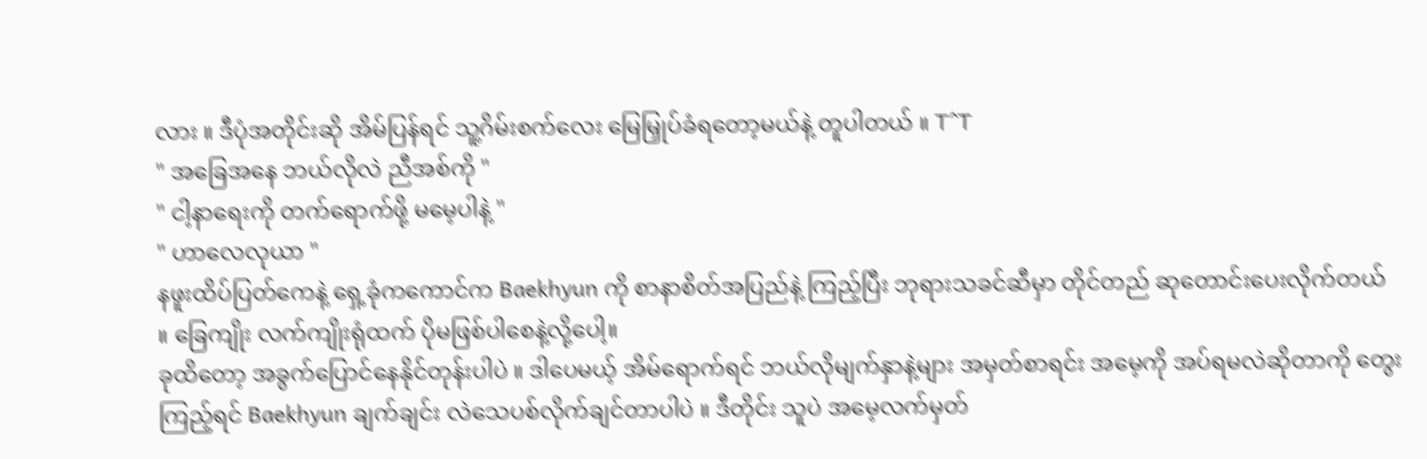လား ။ ဒီပုံအတိုင်းဆို အိမ်ပြန်ရင် သူ့ဂိမ်းစက်လေး မြေမြှုပ်ခံရတော့မယ်နဲ့ တူပါတယ် ။ T^T
" အခြေအနေ ဘယ်လိုလဲ ညီအစ်ကို "
" ငါ့နာရေးကို တက်ရောက်ဖို့ မမေ့ပါနဲ့ "
" ဟာလေလုယာ "
နဖူးထိပ်ပြတ်ကေနဲ့ ရှေ့ခုံကကောင်က Baekhyun ကို စာနာစိတ်အပြည်နဲ့ ကြည့်ပြီး ဘုရားသခင်ဆီမှာ တိုင်တည် ဆုတောင်းပေးလိုက်တယ် ။ ခြေကျိုး လက်ကျိုးရုံထက် ပိုမဖြစ်ပါစေနဲ့လို့ပေါ့။
ခုထိတော့ အခွက်ပြောင်နေနိုင်တုန်းပါပဲ ။ ဒါပေမယ့် အိမ်ရောက်ရင် ဘယ်လိုမျက်နှာနဲ့များ အမှတ်စာရင်း အမေ့ကို အပ်ရမလဲဆိုတာကို တွေးကြည့်ရင် Baekhyun ချက်ချင်း လဲသေပစ်လိုက်ချင်တာပါပဲ ။ ဒီတိုင်း သူပဲ အမေ့လက်မှတ်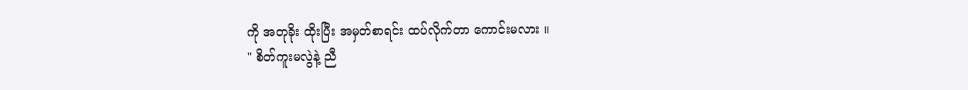ကို အတုခိုး ထိုးပြီး အမှတ်စာရင်း ထပ်လိုက်တာ ကောင်းမလား ။
" စိတ်ကူးမလွဲနဲ့ ညီ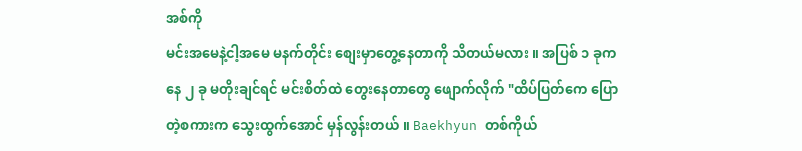အစ်ကို
မင်းအမေနဲ့ငါ့အမေ မနက်တိုင်း စျေးမှာတွေ့နေတာကို သိတယ်မလား ။ အပြစ် ၁ ခုကနေ ၂ ခု မတိုးချင်ရင် မင်းစိတ်ထဲ တွေးနေတာတွေ ဖျောက်လိုက် "ထိပ်ပြတ်ကေ ပြောတဲ့စကားက သွေးထွက်အောင် မှန်လွန်းတယ် ။ Baekhyun တစ်ကိုယ်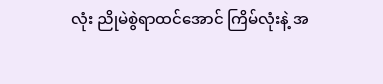လုံး ညိုမဲစွဲရာထင်အောင် ကြိမ်လုံးနဲ့ အ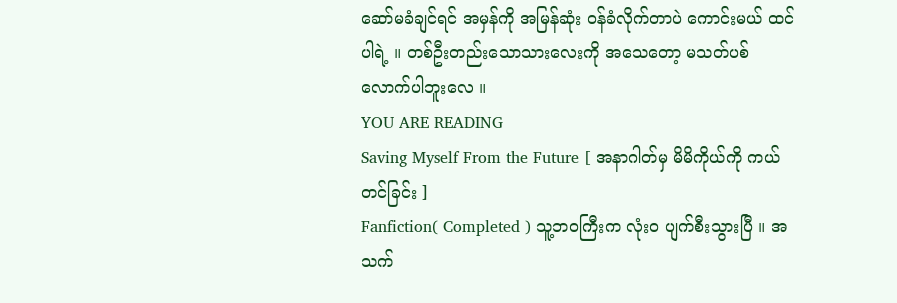ဆော်မခံချင်ရင် အမှန်ကို အမြန်ဆုံး ဝန်ခံလိုက်တာပဲ ကောင်းမယ် ထင်ပါရဲ့ ။ တစ်ဦးတည်းသောသားလေးကို အသေတော့ မသတ်ပစ်လောက်ပါဘူးလေ ။
YOU ARE READING
Saving Myself From the Future [ အနာဂါတ်မှ မိမိကိုယ်ကို ကယ်တင်ခြင်း ]
Fanfiction( Completed ) သူ့ဘဝကြီးက လုံးဝ ပျက်စီးသွားပြီ ။ အသက်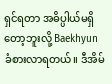ရှင်ရတာ အဓိပ္ပါယ်မရှိတော့ဘူးလို့ Baekhyun ခံစားလာရတယ်။ ဒီအိမ်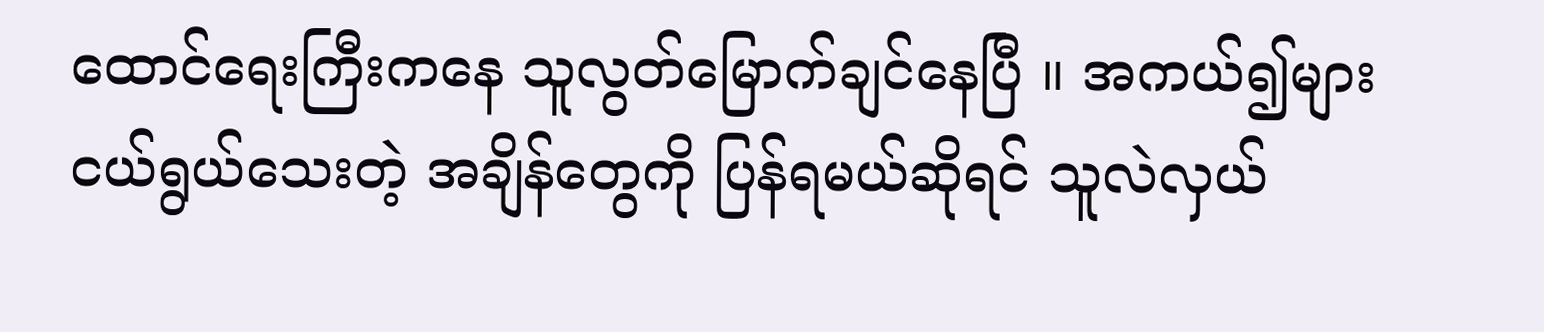ထောင်ရေးကြီးကနေ သူလွတ်မြောက်ချင်နေပြီ ။ အကယ်၍များ ငယ်ရွယ်သေးတဲ့ အချိန်တွေကို ပြန်ရမယ်ဆိုရင် သူလဲလှယ်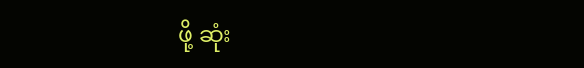ဖို့ ဆုံး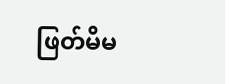ဖြတ်မိမ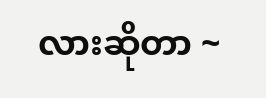လားဆိုတာ ~